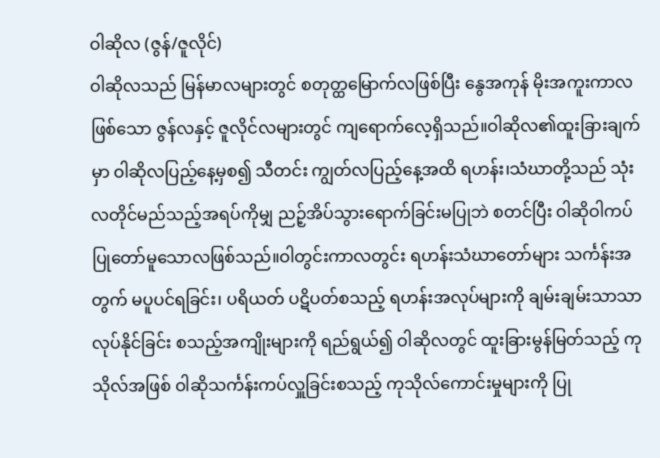ဝါဆိုလ (ဇွန်/ဇူလိုင်)
ဝါဆိုလသည် မြန်မာလများတွင် စတုတ္ထမြောက်လဖြစ်ပြီး နွေအကုန် မိုးအကူးကာလဖြစ်သော ဇွန်လနှင့် ဇူလိုင်လများတွင် ကျရောက်လေ့ရှိသည်။ဝါဆိုလ၏ထူးခြားချက်မှာ ဝါဆိုလပြည့်နေ့မှစ၍ သီတင်း ကျွတ်လပြည့်နေ့အထိ ရဟန်း၊သံဃာတို့သည် သုံးလတိုင်မည်သည့်အရပ်ကိုမျှ ညဉ့်အိပ်သွားရောက်ခြင်းမပြုဘဲ စတင်ပြီး ဝါဆိုဝါကပ်ပြုတော်မူသောလဖြစ်သည်။ဝါတွင်းကာလတွင်း ရဟန်းသံဃာတော်များ သင်္ကန်းအတွက် မပူပင်ရခြင်း၊ ပရိယတ် ပဋိပတ်စသည့် ရဟန်းအလုပ်များကို ချမ်းချမ်းသာသာလုပ်နိုင်ခြင်း စသည့်အကျိုးများကို ရည်ရွယ်၍ ဝါဆိုလတွင် ထူးခြားမွန်မြတ်သည့် ကုသိုလ်အဖြစ် ဝါဆိုသင်္ကန်းကပ်လှူခြင်းစသည့် ကုသိုလ်ကောင်းမှုများကို ပြု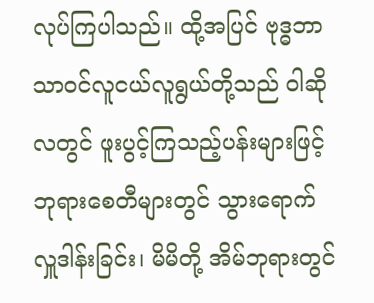လုပ်ကြပါသည်။ ထို့အပြင် ဗုဒ္ဓဘာသာဝင်လူငယ်လူရွယ်တို့သည် ဝါဆိုလတွင် ဖူးပွင့်ကြသည့်ပန်းများဖြင့် ဘုရားစေတီများတွင် သွားရောက်လှူဒါန်းခြင်း၊ မိမိတို့ အိမ်ဘုရားတွင်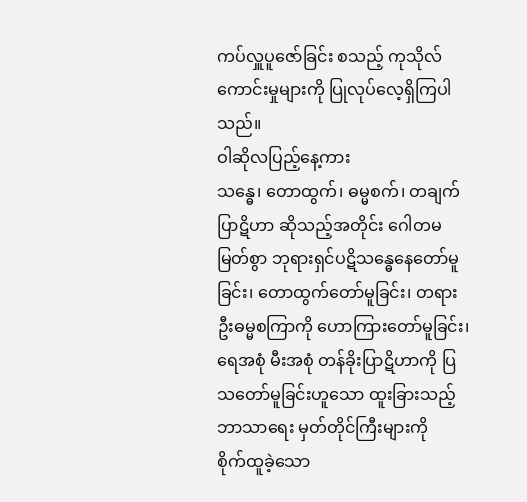ကပ်လှူပူဇော်ခြင်း စသည့် ကုသိုလ်ကောင်းမှုများကို ပြုလုပ်လေ့ရှိကြပါသည်။
ဝါဆိုလပြည့်နေ့ကား
သန္ဓေ၊ တောထွက်၊ ဓမ္မစက်၊ တချက်ပြာဋိဟာ ဆိုသည့်အတိုင်း ဂေါတမမြတ်စွာ ဘုရားရှင်ပဋိသန္ဓေနေတော်မူခြင်း၊ တောထွက်တော်မူခြင်း၊ တရားဦးဓမ္မစကြာကို ဟောကြားတော်မူခြင်း၊ ရေအစုံ မီးအစုံ တန်ခိုးပြာဋိဟာကို ပြသတော်မူခြင်းဟူသော ထူးခြားသည့် ဘာသာရေး မှတ်တိုင်ကြီးများကို
စိုက်ထူခဲ့သော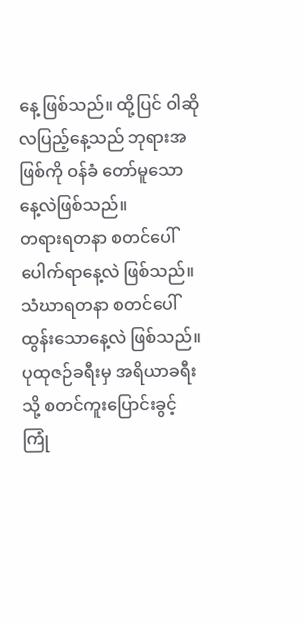နေ့ ဖြစ်သည်။ ထို့ပြင် ဝါဆိုလပြည့်နေ့သည် ဘုရားအဖြစ်ကို ဝန်ခံ တော်မူသောနေ့လဲဖြစ်သည်။
တရားရတနာ စတင်ပေါ်ပေါက်ရာနေ့လဲ ဖြစ်သည်။ သံဃာရတနာ စတင်ပေါ် ထွန်းသောနေ့လဲ ဖြစ်သည်။
ပုထုဇဉ်ခရီးမှ အရိယာခရီးသို့ စတင်ကူးပြောင်းခွင့်ကြုံ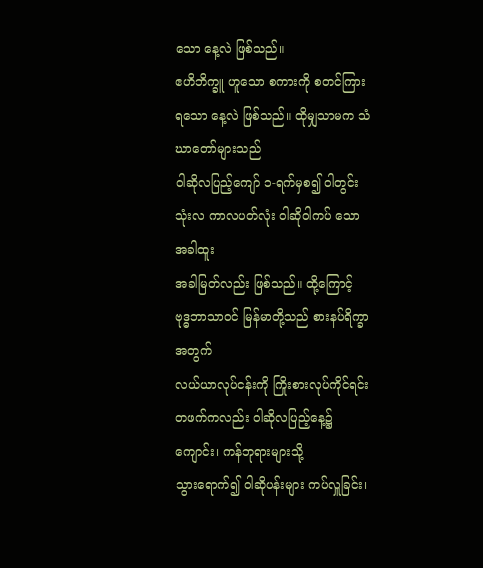သော နေ့လဲ ဖြစ်သည်။
ဧဟိဘိက္ခူ ဟူသော စကားကို စတင်ကြားရသော နေ့လဲ ဖြစ်သည်။ ထိုမျှသာမက သံဃာတော်များသည်
ဝါဆိုလပြည့်ကျော် ၁-ရက်မှစ၍ ဝါတွင်းသုံးလ ကာလပတ်လုံး ဝါဆိုဝါကပ် သော အခါထူး
အခါမြတ်လည်း ဖြစ်သည်။ ထို့ကြောင့် ဗုဒ္ဓဘာသာဝင် မြန်မာတို့သည် စားနပ်ရိက္ခာ အတွက်
လယ်ယာလုပ်ငန်းကို ကြိုးစားလုပ်ကိုင်ရင်း တဖက်ကလည်း ဝါဆိုလပြည့်နေ့၌ ကျောင်း၊ ကန်ဘုရားများသို့
သွားရောက်၍ ဝါဆိုပန်းများ ကပ်လှူခြင်း၊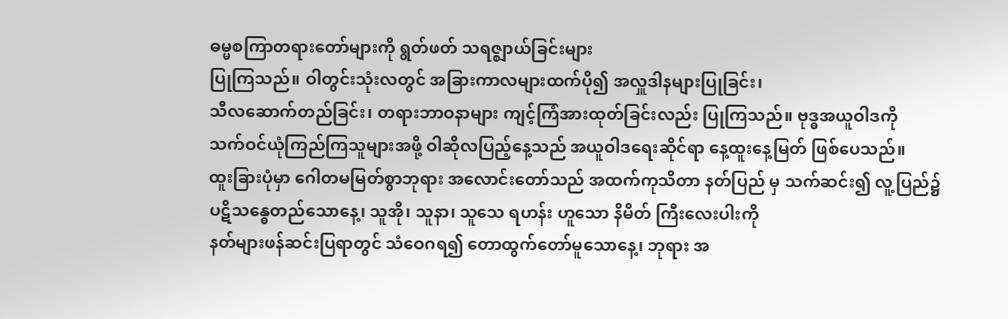ဓမ္မစကြာတရားတော်များကို ရွတ်ဖတ် သရဇ္ဈာယ်ခြင်းများ
ပြုကြသည်။ ဝါတွင်းသုံးလတွင် အခြားကာလများထက်ပို၍ အလှူဒါနများပြုခြင်း၊
သီလဆောက်တည်ခြင်း၊ တရားဘာဝနာများ ကျင့်ကြံအားထုတ်ခြင်းလည်း ပြုကြသည်။ ဗုဒ္ဓအယူဝါဒကို
သက်ဝင်ယုံကြည်ကြသူများအဖို့ ဝါဆိုလပြည့်နေ့သည် အယူဝါဒရေးဆိုင်ရာ နေ့ထူးနေ့မြတ် ဖြစ်ပေသည်။
ထူးခြားပုံမှာ ဂေါတမမြတ်စွာဘုရား အလောင်းတော်သည် အထက်ကုသိတာ နတ်ပြည် မှ သက်ဆင်း၍ လူ့ပြည်၌
ပဋိသန္ဓေတည်သောနေ့၊ သူအို၊ သူနာ၊ သူသေ ရဟန်း ဟူသော နိမိတ် ကြီးလေးပါးကို
နတ်များဖန်ဆင်းပြရာတွင် သံဝေဂရ၍ တောထွက်တော်မူသောနေ့၊ ဘုရား အ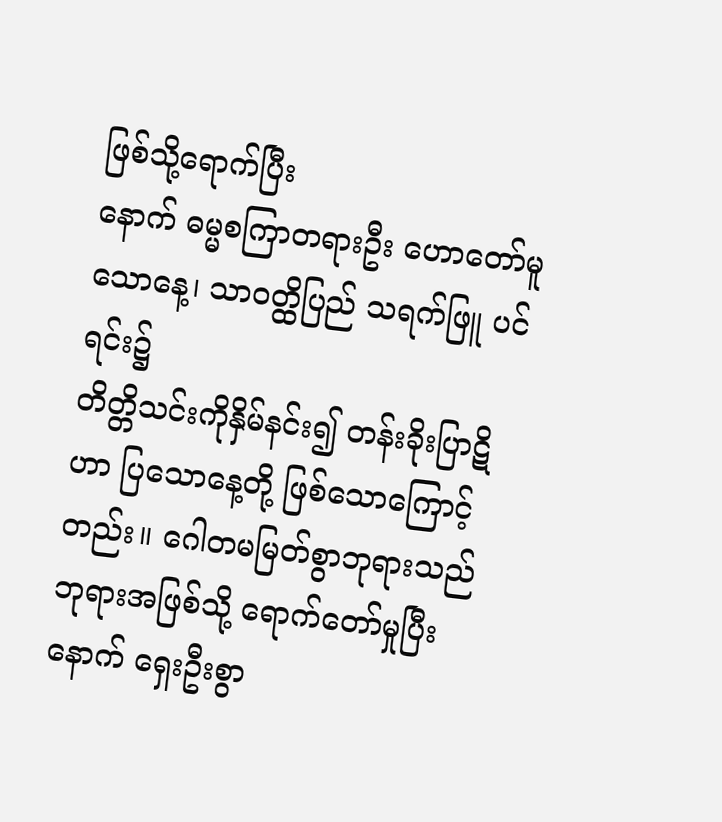ဖြစ်သို့ရောက်ပြီး
နောက် ဓမ္မစကြာတရားဦး ဟောတော်မူသောနေ့၊ သာဝတ္ထိပြည် သရက်ဖြူ ပင်ရင်း၌
တိတ္တိသင်းကိုနှိမ်နင်း၍ တန်းခိုးပြာဋိဟာ ပြသောနေ့တို့ ဖြစ်သောကြောင့်တည်း။ ဂေါတမမြတ်စွာဘုရားသည်
ဘုရားအဖြစ်သို့ ရောက်တော်မှုပြီးနောက် ရှေးဦးစွာ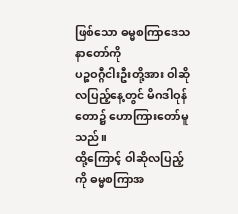ဖြစ်သော ဓမ္မစကြာဒေသနာတော်ကို
ပဉ္စဝဂ္ဂီငါးဦးတို့အား ဝါဆိုလပြည့်နေ့တွင် မိဂဒါဝုန်တော၌ ဟောကြားတော်မူသည်။
ထို့ကြောင့် ဝါဆိုလပြည့်ကို ဓမ္မစကြာအ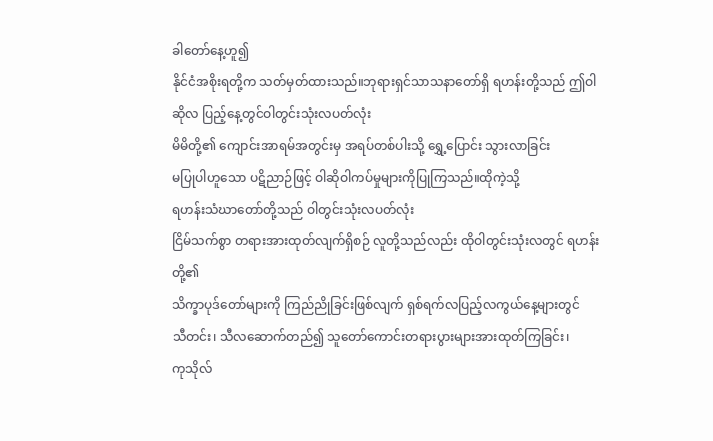ခါတော်နေ့ဟူ၍
နိုင်ငံအစိုးရတို့က သတ်မှတ်ထားသည်။ဘုရားရှင်သာသနာတော်ရှိ ရဟန်းတို့သည် ဤဝါဆိုလ ပြည့်နေ့တွင်ဝါတွင်းသုံးလပတ်လုံး
မိမိတို့၏ ကျောင်းအာရမ်အတွင်းမှ အရပ်တစ်ပါးသို့ ရွှေ့ပြောင်း သွားလာခြင်း
မပြုပါဟူသော ပဋိညာဉ်ဖြင့် ဝါဆိုဝါကပ်မှုများကိုပြုကြသည်။ထိုကဲ့သို့
ရဟန်းသံဃာတော်တို့သည် ဝါတွင်းသုံးလပတ်လုံး
ငြိမ်သက်စွာ တရားအားထုတ်လျက်ရှိစဉ် လူတို့သည်လည်း ထိုဝါတွင်းသုံးလတွင် ရဟန်းတို့၏
သိက္ခာပုဒ်တော်များကို ကြည်ညိုခြင်းဖြစ်လျက် ရှစ်ရက်လပြည့်လကွယ်နေ့များတွင်
သီတင်း၊ သီလဆောက်တည်၍ သူတော်ကောင်းတရားပွားများအားထုတ်ကြခြင်း၊
ကုသိုလ်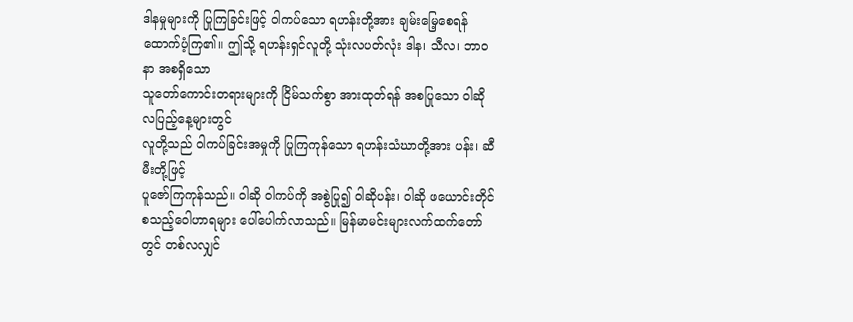ဒါနမှုများကို ပြုကြခြင်းဖြင့် ဝါကပ်သော ရဟန်းတို့အား ချမ်းမြေ့စေရန်
ထောက်ပံ့ကြ၏။ ဤသို့ ရဟန်းရှင်လူတို့ သုံးလပတ်လုံး ဒါန၊ သီလ၊ ဘာဝနာ အစရှိသော
သူတော်ကောင်းတရားများကို ငြိမ်သက်စွာ အားထုတ်ရန် အစပြုသော ဝါဆိုလပြည့်နေ့များတွင်
လူတို့သည် ဝါကပ်ခြင်းအမှုကို ပြုကြကုန်သော ရဟန်းသံဃာတို့အား ပန်း၊ ဆီမီးတို့ဖြင့်
ပူဇော်ကြကုန်သည်။ ဝါဆို ဝါကပ်ကို အစွဲပြု၍ ဝါဆိုပန်း၊ ဝါဆို ဖယောင်းတိုင်
စသည့်ဝေါဟာရများ ပေါ်ပေါက်လာသည်။ မြန်မာမင်းများလက်ထက်တော်တွင် တစ်လလျှင်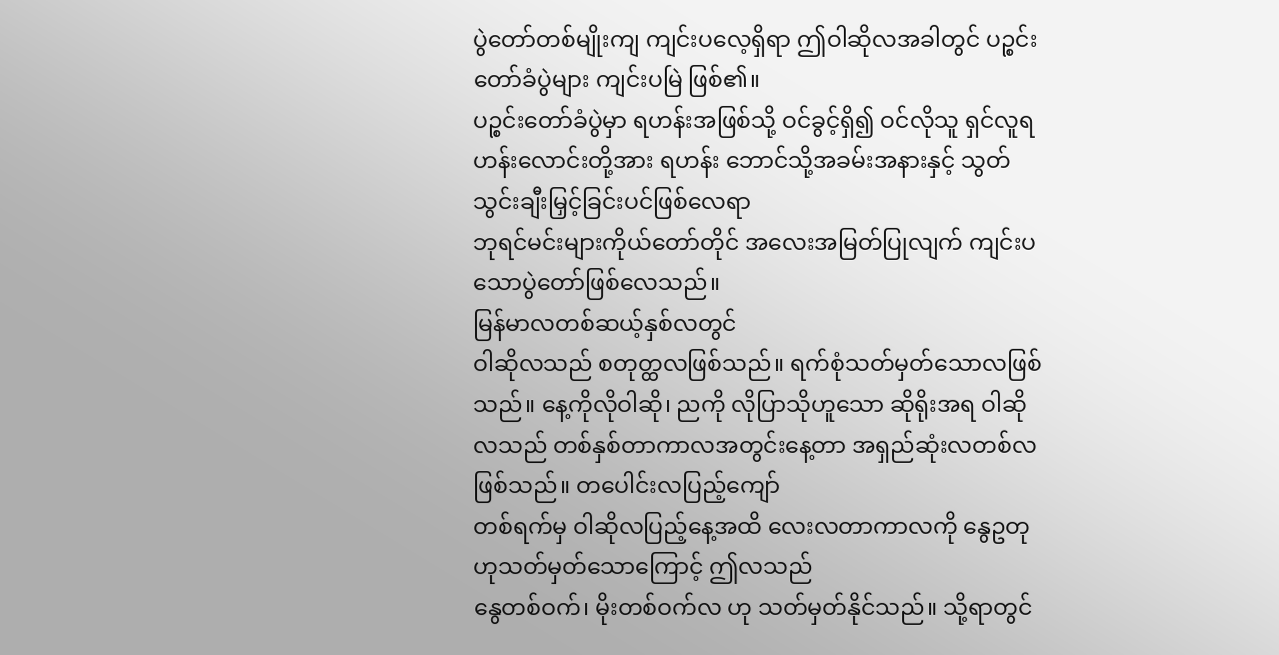ပွဲတော်တစ်မျိုးကျ ကျင်းပလေ့ရှိရာ ဤဝါဆိုလအခါတွင် ပဉ္စင်းတော်ခံပွဲများ ကျင်းပမြဲ ဖြစ်၏။
ပဉ္စင်းတော်ခံပွဲမှာ ရဟန်းအဖြစ်သို့ ဝင်ခွင့်ရှိ၍ ဝင်လိုသူ ရှင်လူရဟန်းလောင်းတို့အား ရဟန်း ဘောင်သို့အခမ်းအနားနှင့် သွတ်သွင်းချီးမြှင့်ခြင်းပင်ဖြစ်လေရာ
ဘုရင်မင်းများကိုယ်တော်တိုင် အလေးအမြတ်ပြုလျက် ကျင်းပသောပွဲတော်ဖြစ်လေသည်။
မြန်မာလတစ်ဆယ့်နှစ်လတွင်
ဝါဆိုလသည် စတုတ္ထလဖြစ်သည်။ ရက်စုံသတ်မှတ်သောလဖြစ်သည်။ နေ့ကိုလိုဝါဆို၊ ညကို လိုပြာသိုဟူသော ဆိုရိုးအရ ဝါဆိုလသည် တစ်နှစ်တာကာလအတွင်းနေ့တာ အရှည်ဆုံးလတစ်လ ဖြစ်သည်။ တပေါင်းလပြည့်ကျော်
တစ်ရက်မှ ဝါဆိုလပြည့်နေ့အထိ လေးလတာကာလကို နွေဥတုဟုသတ်မှတ်သောကြောင့် ဤလသည်
နွေတစ်ဝက်၊ မိုးတစ်ဝက်လ ဟု သတ်မှတ်နိုင်သည်။ သို့ရာတွင်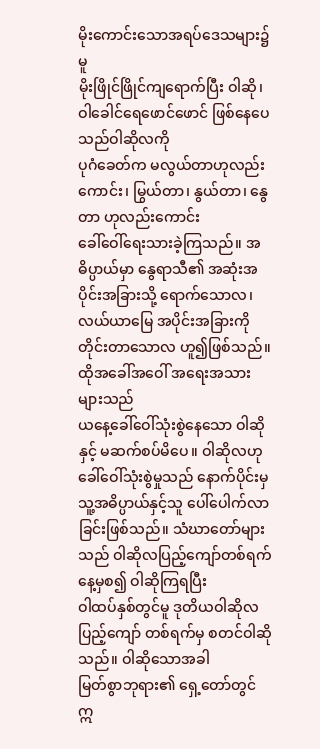မိုးကောင်းသောအရပ်ဒေသများ၌မူ
မိုးဖြိုင်ဖြိုင်ကျရောက်ပြီး ဝါဆို၊ ဝါခေါင်ရေဖောင်ဖောင် ဖြစ်နေပေသည်ဝါဆိုလကို
ပုဂံခေတ်က မလွယ်တာဟုလည်းကောင်း၊ မြွယ်တာ၊ နွယ်တာ၊ နွေတာ ဟုလည်းကောင်း
ခေါ်ဝေါ်ရေးသားခဲ့ကြသည်။ အဓိပ္ပာယ်မှာ နွေရာသီ၏ အဆုံးအပိုင်းအခြားသို့ ရောက်သောလ၊
လယ်ယာမြေ အပိုင်းအခြားကိုတိုင်းတာသောလ ဟူ၍ဖြစ်သည်။ ထိုအခေါ်အဝေါ် အရေးအသားများသည်
ယနေ့ခေါ်ဝေါ်သုံးစွဲနေသော ဝါဆိုနှင့် မဆက်စပ်မိပေ။ ဝါဆိုလဟု
ခေါ်ဝေါ်သုံးစွဲမှုသည် နောက်ပိုင်းမှ သူ့အဓိပ္ပာယ်နှင့်သူ ပေါ်ပေါက်လာခြင်းဖြစ်သည်။ သံဃာတော်များသည် ဝါဆိုလပြည့်ကျော်တစ်ရက်နေ့မှစ၍ ဝါဆိုကြရပြီး
ဝါထပ်နှစ်တွင်မူ ဒုတိယဝါဆိုလပြည့်ကျော် တစ်ရက်မှ စတင်ဝါဆိုသည်။ ဝါဆိုသောအခါ
မြတ်စွာဘုရား၏ ရှေ့တော်တွင် ဣ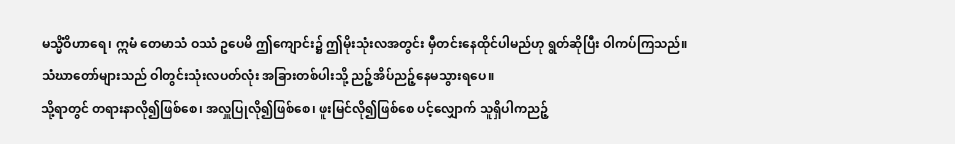မသ္မိံဝိဟာရေ၊ ဣမံ တေမာသံ ဝဿံ ဥပေမိ ဤကျောင်း၌ ဤမိုးသုံးလအတွင်း မှီတင်းနေထိုင်ပါမည်ဟု ရွတ်ဆိုပြီး ဝါကပ်ကြသည်။
သံဃာတော်များသည် ဝါတွင်းသုံးလပတ်လုံး အခြားတစ်ပါးသို့ ညဉ့်အိပ်ညဉ့်နေမသွားရပေ။
သို့ရာတွင် တရားနာလို၍ဖြစ်စေ၊ အလှူပြုလို၍ဖြစ်စေ၊ ဖူးမြင်လို၍ဖြစ်စေ ပင့်လျှောက် သူရှိပါကညဉ့်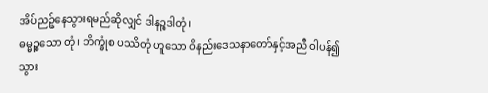အိပ်ညဉ့်နေသွားရမည်ဆိုလျှင် ဒါနဉ္စဒါတုံ၊
ဓမ္မဉ္စသော တုံ၊ ဘိက္ခုံစ ပဿိတုံ ဟူသော ဝိနည်းဒေသနာတော်နှင့်အညီ ဝါပန်၍
သွား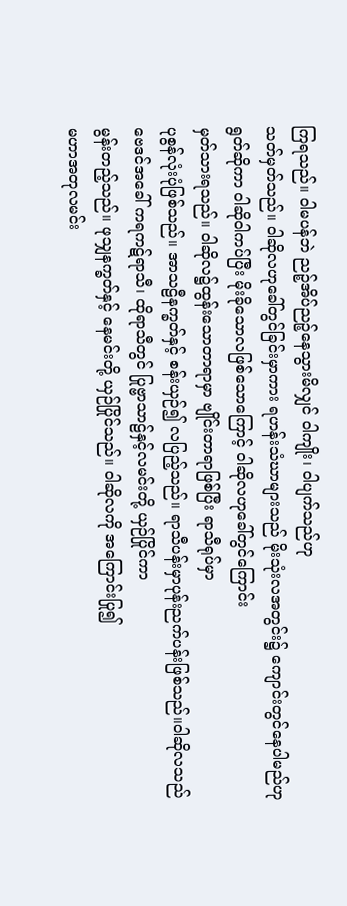ကြရသည်။ ဝါမပန်ဘဲ ညဉ့်အိပ်ညဉ့်နေသွားမိလျှင် ဝါကျိုး၊ ဝါပျက်သည်ဟု
သတ်မှတ်သည်။ ဝါဆိုလဟုခေါ်တွင်ခြင်းမှာကား ရဟန်းသံဃာများသည် မိုးသုံးလအတွင်း၌ ကျောင်းတွင်နေပါမည်ဟု
ရွတ်ဆိုကာ ဝါဆိုဝါကပ်ပြီး မိုးခိုသောလဖြစ်သောကြောင့် ဝါဆိုလဟုခေါ်တွင်ကြောင်း
မှတ်သားရသည်။ ဝါဆိုလ၌ထွန်းသောတာရာမှာ ဗျိုင်းတာရာဖြစ်ပြီး ရာသီရုပ်မှာ
ပုစွန်လုံးပုံဖြစ်သည်။ အာသဠီနက္ခတ်နှင့် စန်းယှဉ်၍ လပြည့်သည်။ ရာသီပန်းမှာပုန်းညက်ပန်းဖြစ်သည်။ဝါဆိုလသည်
ဗေဒင်အခေါ် ကရကဋ်ရာသီ၊ ထိုရာသီတွင် ပြုဗ္ဗာသာဠ်နှင့်လမင်းတို့ ယှဉ်ပြိုင်ကာ
မွန်းတည့်သည်။ ဖုသျှနက္ခတ်နှင့် နေမင်းတို့ ယှဉ်ပြိုင်သည်။ ဝါဆိုလကို အကြောင်းပြု၍
မဟာအတုလမင်း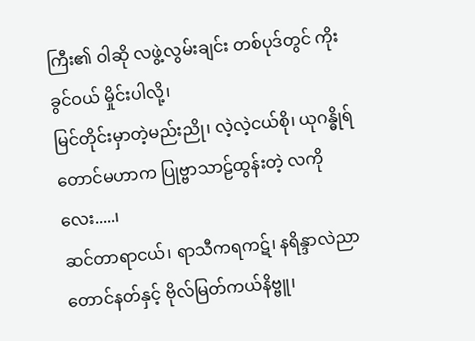ကြီး၏ ဝါဆို လဖွဲ့လွမ်းချင်း တစ်ပုဒ်တွင် ကိုးခွင်ဝယ် မှိုင်းပါလို့၊
မြင်တိုင်းမှာတဲ့မည်းညို၊ လဲ့လဲ့ငယ်စို၊ ယုဂန္ဓိုရ် တောင်မဟာက ပြုဗ္ဗာသာဠ်ထွန်းတဲ့ လကိုလေး.....၊
ဆင်တာရာငယ်၊ ရာသီကရကဋ်၊ နရိန္ဒာလဲညာတောင်နတ်နှင့် ဗိုလ်မြတ်ကယ်နိဗ္ဗူ၊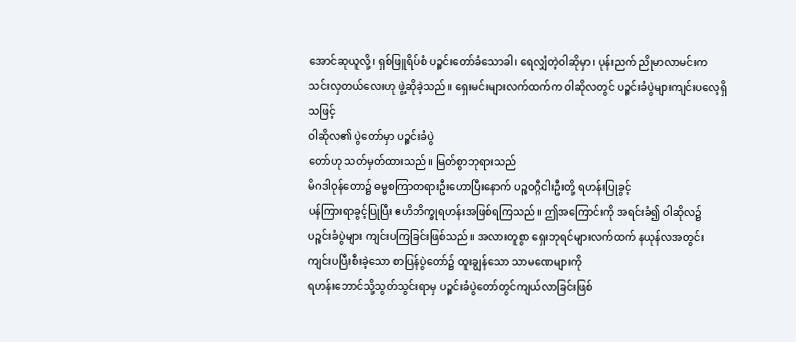အောင်ဆုယူလို့၊ ရှစ်ဖြူရိပ်စံ ပဉ္စင်းတော်ခံသောခါ၊ ရေလျှံတဲ့ဝါဆိုမှာ၊ ပုန်းညက် ညိုမာလာမင်းက
သင်းလှတယ်လေးဟု ဖွဲ့ဆိုခဲ့သည်။ ရှေးမင်းများလက်ထက်က ဝါဆိုလတွင် ပဉ္စင်းခံပွဲများကျင်းပလေ့ရှိသဖြင့်
ဝါဆိုလ၏ ပွဲတော်မှာ ပဉ္စင်းခံပွဲ
တော်ဟု သတ်မှတ်ထားသည်။ မြတ်စွာဘုရားသည်
မိဂဒါဝုန်တော၌ ဓမ္မစကြာတရားဦးဟောပြီးနောက် ပဉ္စဝဂ္ဂီငါးဦးတို့ ရဟန်းပြုခွင့်
ပန်ကြားရာခွင့်ပြုပြီး ဧဟိဘိက္ခုရဟန်းအဖြစ်ရကြသည်။ ဤအကြောင်းကို အရင်းခံ၍ ဝါဆိုလ၌
ပဉ္စင်းခံပွဲများ ကျင်းပကြခြင်းဖြစ်သည်။ အလားတူစွာ ရှေးဘုရင်များလက်ထက် နယုန်လအတွင်း
ကျင်းပပြီးစီးခဲ့သော စာပြန်ပွဲတော်၌ ထူးချွန်သော သာမဏေများကို
ရဟန်းဘောင်သို့သွတ်သွင်းရာမှ ပဉ္စင်းခံပွဲတော်တွင်ကျယ်လာခြင်းဖြစ်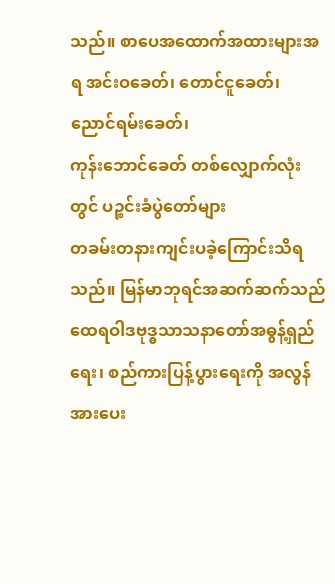သည်။ စာပေအထောက်အထားများအရ အင်းဝခေတ်၊ တောင်ငူခေတ်၊ ညောင်ရမ်းခေတ်၊
ကုန်းဘောင်ခေတ် တစ်လျှောက်လုံးတွင် ပဉ္စင်းခံပွဲတော်များ
တခမ်းတနားကျင်းပခဲ့ကြောင်းသိရသည်။ မြန်မာဘုရင်အဆက်ဆက်သည် ထေရဝါဒဗုဒ္ဓသာသနာတော်အဓွန့်ရှည်ရေး၊ စည်ကားပြန့်ပွားရေးကို အလွန်အားပေး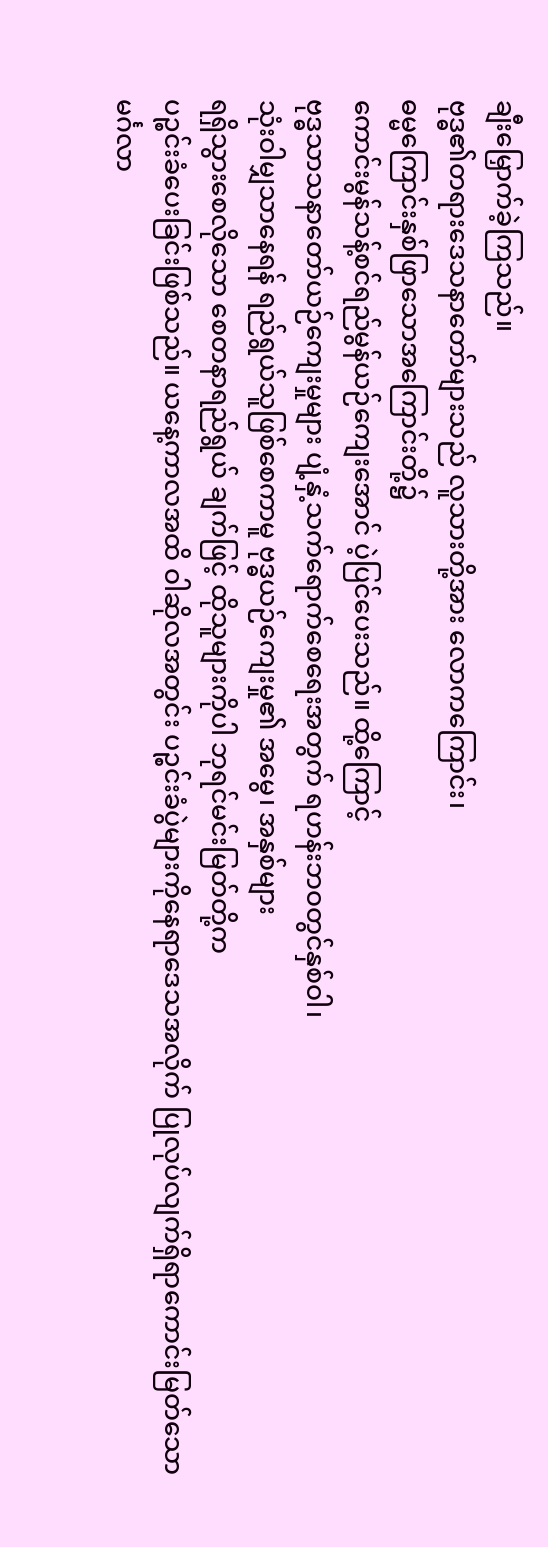ချီးမြှောက်ခဲ့ကြသည်။
ဗုဒ္ဓ၏တရားဒေသနာတော်များသည် လူသားတို့အား လောကကြောင်း၊
ဓမ္မကြောင်းနှစ်ဖြာသောအကြောင်းတို့၌
ကောင်းမွန်သန့်စင်ရည်မွန်ယဉ်ကျေးအောင် ပဲ့ပြင်ပေးသည်။ ထို့ကြောင့်
ဗုဒ္ဓသာသနာတော်ယဉ်ကျေးမှုများ ပျံ့နှံ့သက်ရောက်စေရေးအတွက် ရဟန်းဘဝတွင်နှစ်ဝါ၊
သုံးဝါမျှသာနေရန် ရည်ရွယ်သူဖြစ်စေကာမူ ဗုဒ္ဓယဉ်ကျေးမှု၏ အမွေ၊ အနှစ်များ
ရရှိသွားစေလိုသော စေတနာရည်ရွယ် ချက်ဖြင့် ထိုသူများကိုပါ ဘုရင်မင်းမြတ်တို့က
ပဉ္စင်းခံပေးခြင်းဖြစ်သည်။ ယနေ့ကာလအထိ ဝါဆိုလအတွင်း ပဉ္စင်းခံပွဲများကိုနေရာဒေသအလိုက် ပြုလုပ်လျက်ရှိရာကောင်းမြတ်သော
မင်္ဂလာ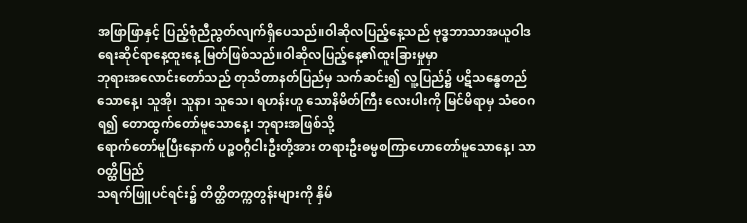အဖြာဖြာနှင့် ပြည့်စုံညီညွတ်လျက်ရှိပေသည်။ဝါဆိုလပြည့်နေ့သည် ဗုဒ္ဓဘာသာအယူဝါဒ ရေးဆိုင်ရာနေ့ထူးနေ့ မြတ်ဖြစ်သည်။ဝါဆိုလပြည့်နေ့၏ထူးခြားမှုမှာ
ဘုရားအလောင်းတော်သည် တုသိတာနတ်ပြည်မှ သက်ဆင်း၍ လူ့ပြည်၌ ပဋိသန္ဓေတည်သောနေ့၊ သူအို၊ သူနာ၊ သူသေ၊ ရဟန်းဟူ သောနိမိတ်ကြီး လေးပါးကို မြင်မိရာမှ သံဝေဂရ၍ တောထွက်တော်မူသောနေ့၊ ဘုရားအဖြစ်သို့
ရောက်တော်မူပြီးနောက် ပဉ္စဝဂ္ဂီငါးဦးတို့အား တရားဦးဓမ္မစကြာဟောတော်မူသောနေ့၊ သာဝတ္ထိပြည်
သရက်ဖြူပင်ရင်း၌ တိတ္ထိတက္ကတွန်းများကို နှိမ်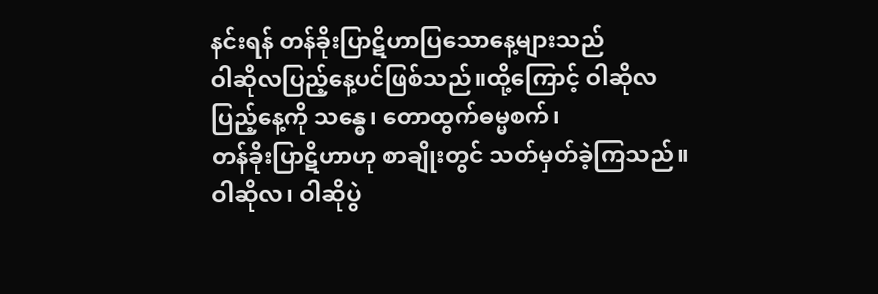နင်းရန် တန်ခိုးပြာဋိဟာပြသောနေ့များသည်
ဝါဆိုလပြည့်နေ့ပင်ဖြစ်သည်။ထို့ကြောင့် ဝါဆိုလပြည့်နေ့ကို သန္ဓေ၊ တောထွက်ဓမ္မစက်၊
တန်ခိုးပြာဋိဟာဟု စာချိုးတွင် သတ်မှတ်ခဲ့ကြသည်။ ဝါဆိုလ၊ ဝါဆိုပွဲ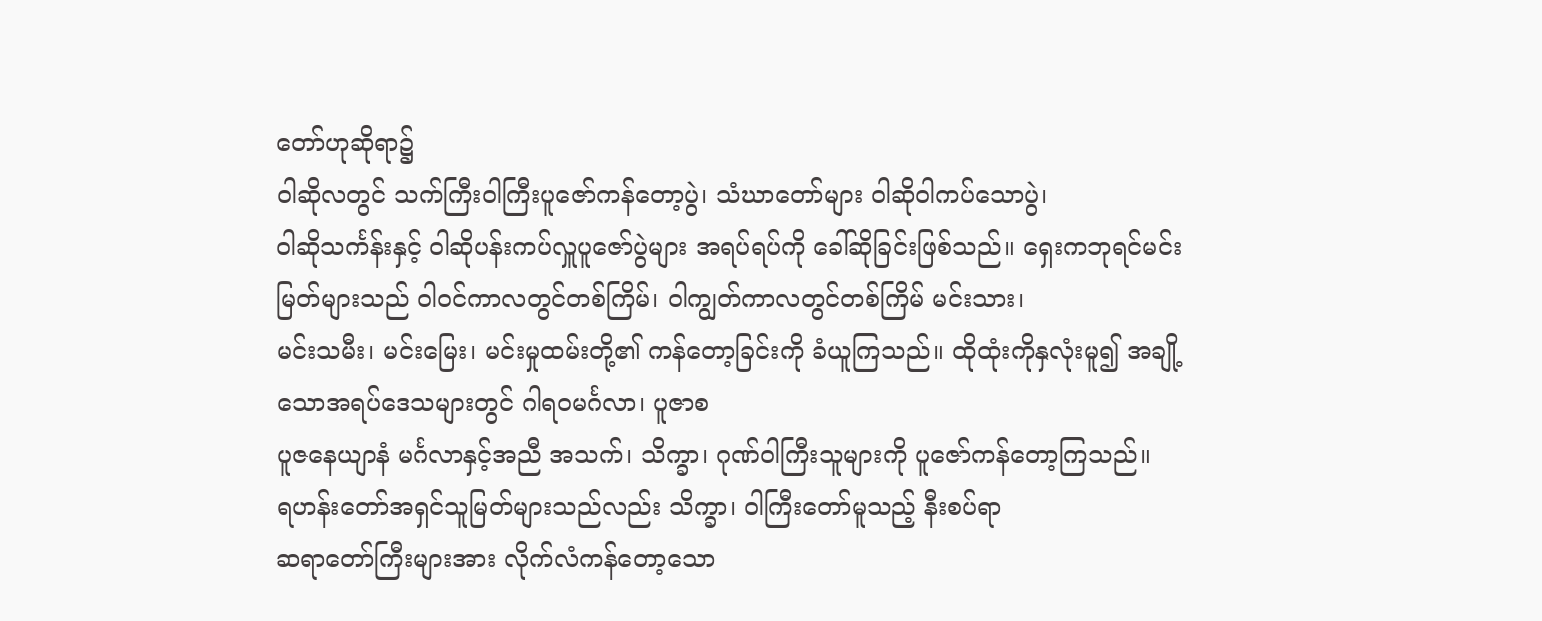တော်ဟုဆိုရာ၌
ဝါဆိုလတွင် သက်ကြီးဝါကြီးပူဇော်ကန်တော့ပွဲ၊ သံဃာတော်များ ဝါဆိုဝါကပ်သောပွဲ၊
ဝါဆိုသင်္ကန်းနှင့် ဝါဆိုပန်းကပ်လှူပူဇော်ပွဲများ အရပ်ရပ်ကို ခေါ်ဆိုခြင်းဖြစ်သည်။ ရှေးကဘုရင်မင်းမြတ်များသည် ဝါဝင်ကာလတွင်တစ်ကြိမ်၊ ဝါကျွတ်ကာလတွင်တစ်ကြိမ် မင်းသား၊
မင်းသမီး၊ မင်းမြေး၊ မင်းမှုထမ်းတို့၏ ကန်တော့ခြင်းကို ခံယူကြသည်။ ထိုထုံးကိုနှလုံးမူ၍ အချို့သောအရပ်ဒေသများတွင် ဂါရဝမင်္ဂလာ၊ ပူဇာစ
ပူဇနေယျာနံ မင်္ဂလာနှင့်အညီ အသက်၊ သိက္ခာ၊ ဂုဏ်ဝါကြီးသူများကို ပူဇော်ကန်တော့ကြသည်။
ရဟန်းတော်အရှင်သူမြတ်များသည်လည်း သိက္ခာ၊ ဝါကြီးတော်မူသည့် နီးစပ်ရာ
ဆရာတော်ကြီးများအား လိုက်လံကန်တော့သော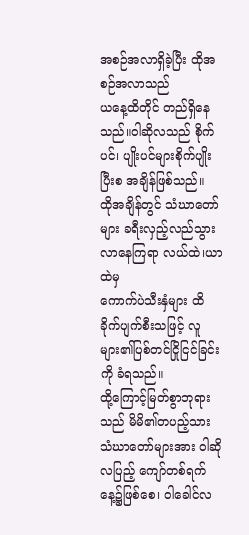အစဉ်အလာရှိခဲ့ပြီး ထိုအစဉ်အလာသည်
ယနေ့ထိတိုင် တည်ရှိနေသည်။ဝါဆိုလသည် စိုက်ပင်၊ ပျိုးပင်များစိုက်ပျိုးပြီးစ အချိန်ဖြစ်သည်။
ထိုအချိန်တွင် သံဃာတော်များ ခရီးလှည့်လည်သွားလာနေကြရာ လယ်ထဲ၊ယာထဲမှ
ကောက်ပဲသီးနှံများ ထိခိုက်ပျက်စီးသဖြင့် လူများ၏ပြစ်တင်ငြိုငြင်ခြင်းကို ခံရသည်။
ထို့ကြောင့်မြတ်စွာဘုရားသည် မိမိ၏တပည့်သား သံဃာတော်များအား ဝါဆိုလပြည့် ကျော်တစ်ရက်နေ့၌ဖြစ်စေ၊ ဝါခေါင်လ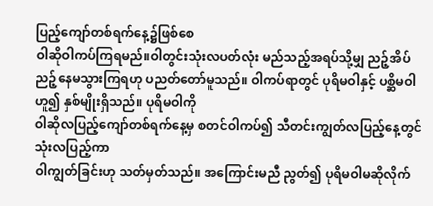ပြည့်ကျော်တစ်ရက်နေ့၌ဖြစ်စေ
ဝါဆိုဝါကပ်ကြရမည်။ဝါတွင်းသုံးလပတ်လုံး မည်သည့်အရပ်သို့မျှ ညဉ့်အိပ်ညဉ့်နေမသွားကြရဟု ပညတ်တော်မူသည်။ ဝါကပ်ရာတွင် ပုရိမဝါနှင့် ပစ္ဆိမဝါဟူ၍ နှစ်မျိုးရှိသည်။ ပုရိမဝါကို
ဝါဆိုလပြည့်ကျော်တစ်ရက်နေ့မှ စတင်ဝါကပ်၍ သီတင်းကျွတ်လပြည့်နေ့တွင် သုံးလပြည့်ကာ
ဝါကျွတ်ခြင်းဟု သတ်မှတ်သည်။ အကြောင်းမညီ ညွတ်၍ ပုရိမဝါမဆိုလိုက်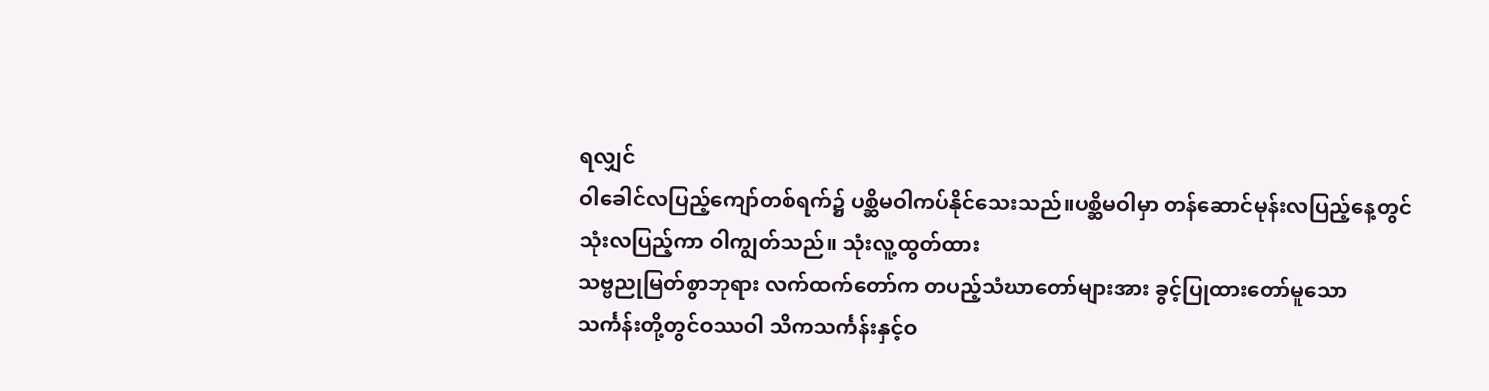ရလျှင်
ဝါခေါင်လပြည့်ကျော်တစ်ရက်၌ ပစ္ဆိမဝါကပ်နိုင်သေးသည်။ပစ္ဆိမဝါမှာ တန်ဆောင်မုန်းလပြည့်နေ့တွင်
သုံးလပြည့်ကာ ဝါကျွတ်သည်။ သုံးလူ့ထွတ်ထား
သဗ္ဗညုမြတ်စွာဘုရား လက်ထက်တော်က တပည့်သံဃာတော်များအား ခွင့်ပြုထားတော်မူသော
သင်္ကန်းတို့တွင်ဝဿဝါ သိကသင်္ကန်းနှင့်ဝ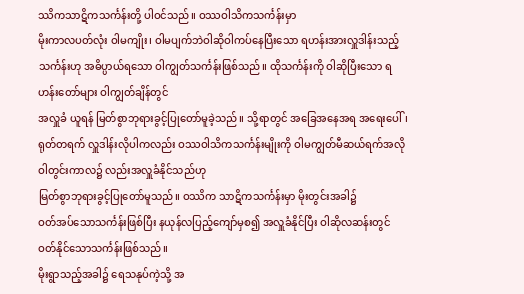ဿိကသာဋိကသင်္ကန်းတို့ ပါဝင်သည်။ ဝဿဝါသိကသင်္ကန်းမှာ
မိုးကာလပတ်လုံး ဝါမကျိုး၊ ဝါမပျက်ဘဲဝါဆိုဝါကပ်နေပြီးသော ရဟန်းအားလှူဒါန်းသည့်သင်္ကန်းဟု အဓိပ္ပာယ်ရသော ဝါကျွတ်သင်္ကန်းဖြစ်သည်။ ထိုသင်္ကန်းကို ဝါဆိုပြီးသော ရဟန်းတော်များ ဝါကျွတ်ချိန်တွင်
အလှူခံ ယူရန် မြတ်စွာဘုရားခွင့်ပြုတော်မူခဲ့သည်။ သို့ရာတွင် အခြေအနေအရ အရေးပေါ်၊ ရုတ်တရက် လှူဒါန်းလိုပါကလည်း ဝဿဝါသိကသင်္ကန်းမျိုးကို ဝါမကျွတ်မီဆယ်ရက်အလို ဝါတွင်းကာလ၌ လည်းအလှူခံနိုင်သည်ဟု
မြတ်စွာဘုရားခွင့်ပြုတော်မူသည်။ ဝဿိက သာဋိကသင်္ကန်းမှာ မိုးတွင်းအခါ၌
ဝတ်အပ်သောသင်္ကန်းဖြစ်ပြီး နယုန်လပြည့်ကျော်မှစ၍ အလှူခံနိုင်ပြီး ဝါဆိုလဆန်းတွင် ဝတ်နိုင်သောသင်္ကန်းဖြစ်သည်။
မိုးရွာသည့်အခါ၌ ရေသနုပ်ကဲ့သို့ အ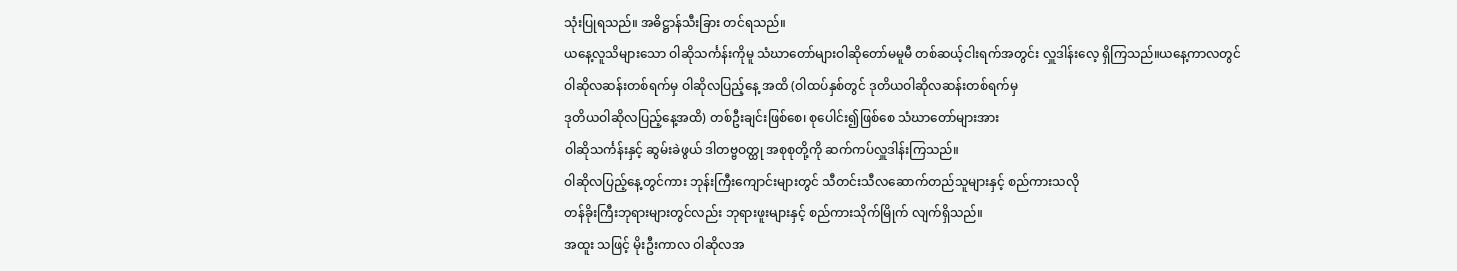သုံးပြုရသည်။ အဓိဋ္ဌာန်သီးခြား တင်ရသည်။
ယနေ့လူသိများသော ဝါဆိုသင်္ကန်းကိုမူ သံဃာတော်များဝါဆိုတော်မမူမီ တစ်ဆယ့်ငါးရက်အတွင်း လှူဒါန်းလေ့ ရှိကြသည်။ယနေ့ကာလတွင်
ဝါဆိုလဆန်းတစ်ရက်မှ ဝါဆိုလပြည့်နေ့ အထိ (ဝါထပ်နှစ်တွင် ဒုတိယဝါဆိုလဆန်းတစ်ရက်မှ
ဒုတိယဝါဆိုလပြည့်နေ့အထိ) တစ်ဦးချင်းဖြစ်စေ၊ စုပေါင်း၍ဖြစ်စေ သံဃာတော်များအား
ဝါဆိုသင်္ကန်းနှင့် ဆွမ်းခဲဖွယ် ဒါတဗ္ဗဝတ္ထု အစုစုတို့ကို ဆက်ကပ်လှူဒါန်းကြသည်။
ဝါဆိုလပြည့်နေ့တွင်ကား ဘုန်းကြီးကျောင်းများတွင် သီတင်းသီလဆောက်တည်သူများနှင့် စည်ကားသလို
တန်ခိုးကြီးဘုရားများတွင်လည်း ဘုရားဖူးများနှင့် စည်ကားသိုက်မြိုက် လျက်ရှိသည်။
အထူး သဖြင့် မိုးဦးကာလ ဝါဆိုလအ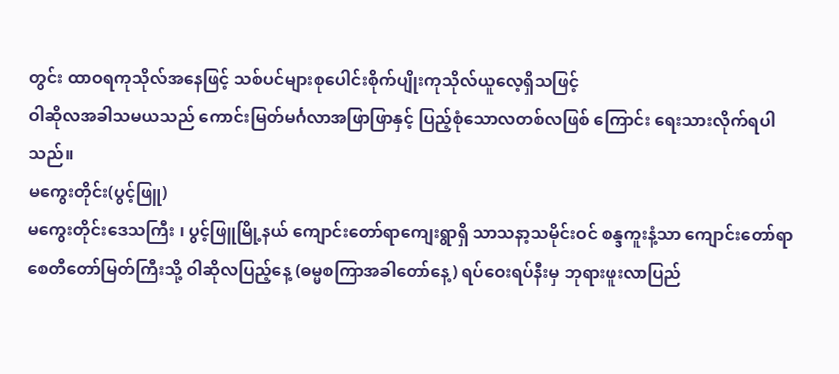တွင်း ထာဝရကုသိုလ်အနေဖြင့် သစ်ပင်များစုပေါင်းစိုက်ပျိုးကုသိုလ်ယူလေ့ရှိသဖြင့်
ဝါဆိုလအခါသမယသည် ကောင်းမြတ်မင်္ဂလာအဖြာဖြာနှင့် ပြည့်စုံသောလတစ်လဖြစ် ကြောင်း ရေးသားလိုက်ရပါသည်။
မကွေးတိုင်း(ပွင့်ဖြူ)
မကွေးတိုင်းဒေသကြီး ၊ ပွင့်ဖြူမြို့နယ် ကျောင်းတော်ရာကျေးရွာရှိ သာသနာ့သမိုင်းဝင် စန္ဒကူးနံ့သာ ကျောင်းတော်ရာ စေတီတော်မြတ်ကြီးသို့ ဝါဆိုလပြည့်နေ့ (ဓမ္မစကြာအခါတော်နေ့) ရပ်ဝေးရပ်နီးမှ ဘုရားဖူးလာပြည်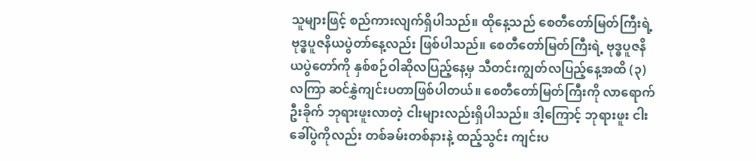သူများဖြင့် စည်ကားလျက်ရှိပါသည်။ ထိုနေ့သည် စေတီတော်မြတ်ကြီးရဲ့ ဗုဒ္ဓပူဇနိယပွဲတာ်နေ့လည်း ဖြစ်ပါသည်။ စေတီတော်မြတ်ကြီးရဲ့ ဗုဒ္ဓပူဇနိယပွဲတော်ကို နှစ်စဉ်ဝါဆိုလပြည့်နေ့မှ သီတင်းကျွတ်လပြည့်နေ့အထိ (၃) လကြာ ဆင်နွှဲကျင်းပတာဖြစ်ပါတယ်။ စေတီတော်မြတ်ကြီးကို လာရောက်ဦးခိုက် ဘုရားဖူးလာတဲ့ ငါးများလည်းရှိပါသည်။ ဒါ့ကြောင့် ဘုရားဖူး ငါးခေါ်ပွဲကိုလည်း တစ်ခမ်းတစ်နားနဲ့ ထည့်သွင်း ကျင်းပ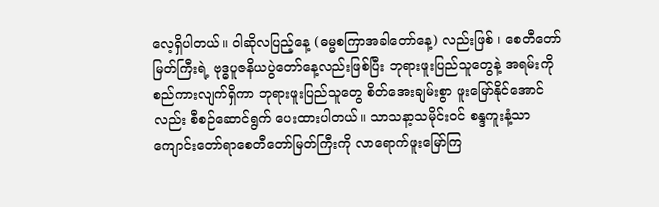လေ့ရှိပါတယ်။ ဝါဆိုလပြည့်နေ့ (ဓမ္မစကြာအခါတော်နေ့) လည်းဖြစ် ၊ စေတီတော်မြတ်ကြီးရဲ့ ဗုဒ္ဓပူဇနိယပွဲတော်နေ့လည်းဖြစ်ပြီး ဘုရားဖူးပြည်သူတွေနဲ့ အရမ်းကိုစည်ကားလျက်ရှိကာ ဘုရားဖူးပြည်သူတွေ စိတ်အေးချမ်းစွာ ဖူးမြော်နိုင်အောင်လည်း စီစဉ်ဆောင်ရွက် ပေးထားပါတယ်။ သာသနာ့သမိုင်းဝင် စန္ဒကူးနံ့သာ ကျောင်းတော်ရာစေတီတော်မြတ်ကြီးကို လာရောက်ဖူးမြော်ကြ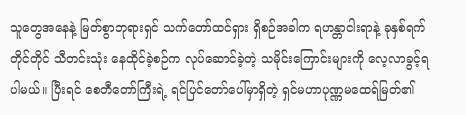သူတွေအနေနဲ့ မြတ်စွာဘုရားရှင် သက်တော်ထင်ရှား ရှိစဉ်အခါက ရဟန္တာငါးရာနဲ့ ခုနှစ်ရက်တိုင်တိုင် သီတင်းသုံး နေထိုင်ခဲ့စဉ်က လုပ်ဆောင်ခဲ့တဲ့ သမိုင်းကြောင်းများကို လေ့လာခွင့်ရပါမယ်။ ပြီးရင် စေတီတော်ကြီးရဲ့ ရင်ပြင်တော်ပေါ်မှာရှိတဲ့ ရှင်မဟာပုဏ္ဏမထေရ်မြတ်၏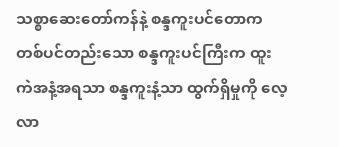သစ္စာဆေးတော်ကန်နဲ့ စန္ဒကူးပင်တောက တစ်ပင်တည်းသော စန္ဒကူးပင်ကြီးက ထူးကဲအနံ့အရသာ စန္ဒကူးနံ့သာ ထွက်ရှိမှုကို လေ့လာ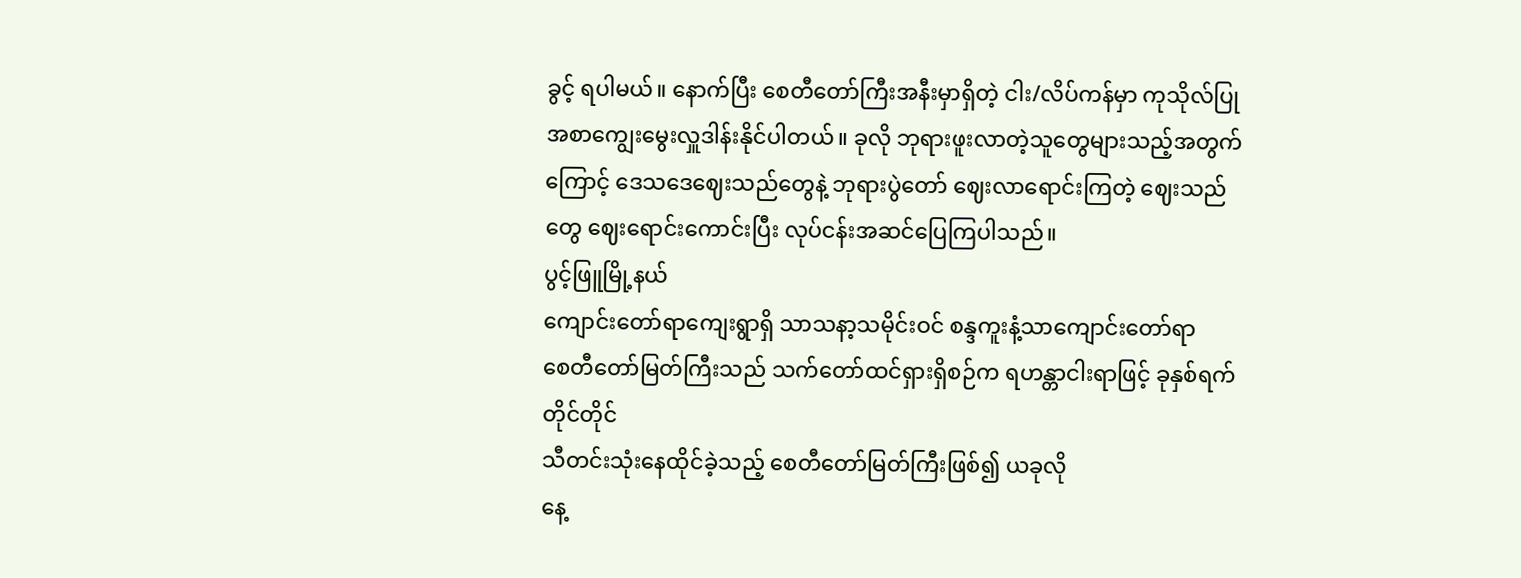ခွင့် ရပါမယ်။ နောက်ပြီး စေတီတော်ကြီးအနီးမှာရှိတဲ့ ငါး/လိပ်ကန်မှာ ကုသိုလ်ပြု အစာကျွေးမွေးလှူဒါန်းနိုင်ပါတယ်။ ခုလို ဘုရားဖူးလာတဲ့သူတွေများသည့်အတွက်ကြောင့် ဒေသဒေဈေးသည်တွေနဲ့ ဘုရားပွဲတော် ဈေးလာရောင်းကြတဲ့ ဈေးသည်တွေ ဈေးရောင်းကောင်းပြီး လုပ်ငန်းအဆင်ပြေကြပါသည်။
ပွင့်ဖြူမြို့နယ်
ကျောင်းတော်ရာကျေးရွာရှိ သာသနာ့သမိုင်းဝင် စန္ဒကူးနံ့သာကျောင်းတော်ရာ
စေတီတော်မြတ်ကြီးသည် သက်တော်ထင်ရှားရှိစဉ်က ရဟန္တာငါးရာဖြင့် ခုနှစ်ရက်တိုင်တိုင်
သီတင်းသုံးနေထိုင်ခဲ့သည့် စေတီတော်မြတ်ကြီးဖြစ်၍ ယခုလို
နေ့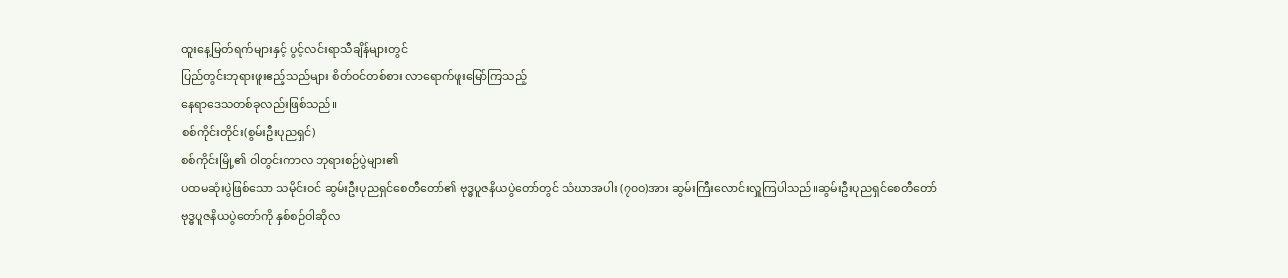ထူးနေ့မြတ်ရက်များနှင့် ပွင့်လင်းရာသီချိန်များတွင်
ပြည်တွင်းဘုရားဖူးဧည့်သည်များ စိတ်ဝင်တစ်စား လာရောက်ဖူးမြော်ကြသည့်
နေရာဒေသတစ်ခုလည်းဖြစ်သည်။
စစ်ကိုင်းတိုင်း(စွမ်းဦးပုညရှင်)
စစ်ကိုင်းမြို့၏ ဝါတွင်းကာလ ဘုရားစဉ်ပွဲများ၏
ပထမဆုံးပွဲဖြစ်သော သမိုင်းဝင် ဆွမ်းဦးပုညရှင်စေတီတော်၏ ဗုဒ္ဓပူဇနိယပွဲတော်တွင် သံဃာအပါး (၇၀ဝ)အား ဆွမ်းကြီးလောင်းလှူကြပါသည်။ဆွမ်းဦးပုညရှင်စေတီတော်
ဗုဒ္ဓပူဇနိယပွဲတော်ကို နှစ်စဉ်ဝါဆိုလ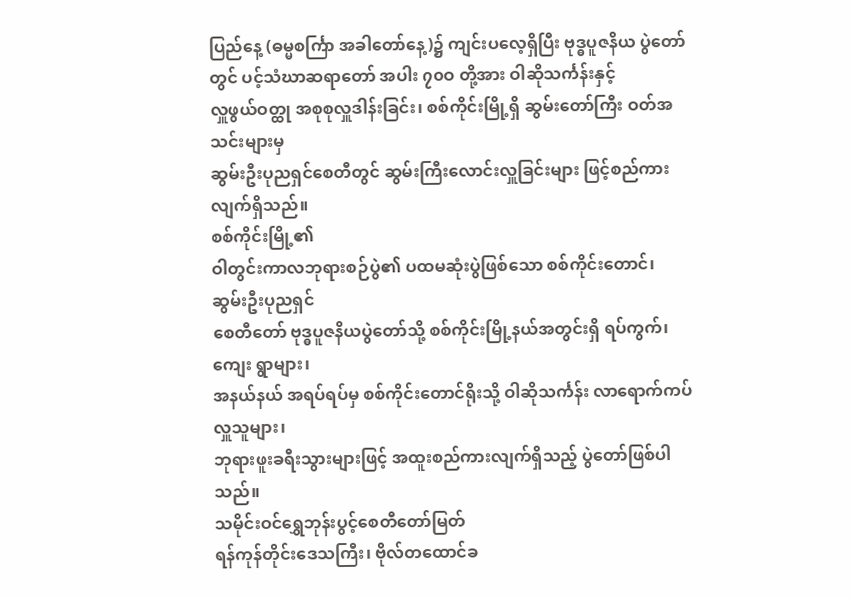ပြည်နေ့ (ဓမ္မစင်္ကြာ အခါတော်နေ့)၌ ကျင်းပလေ့ရှိပြီး ဗုဒ္ဓပူဇနိယ ပွဲတော်တွင် ပင့်သံဃာဆရာတော် အပါး ၇၀ဝ တို့အား ဝါဆိုသင်္ကန်းနှင့်
လှူဖွယ်ဝတ္ထု အစုစုလှူဒါန်းခြင်း၊ စစ်ကိုင်းမြို့ရှိ ဆွမ်းတော်ကြီး ဝတ်အသင်းများမှ
ဆွမ်းဦးပုညရှင်စေတီတွင် ဆွမ်းကြီးလောင်းလှူခြင်းများ ဖြင့်စည်ကားလျက်ရှိသည်။
စစ်ကိုင်းမြို့၏
ဝါတွင်းကာလဘုရားစဉ်ပွဲ၏ ပထမဆုံးပွဲဖြစ်သော စစ်ကိုင်းတောင်၊ ဆွမ်းဦးပုညရှင်
စေတီတော် ဗုဒ္ဓပူဇနိယပွဲတော်သို့ စစ်ကိုင်းမြို့နယ်အတွင်းရှိ ရပ်ကွက်၊ ကျေး ရွာများ၊
အနယ်နယ် အရပ်ရပ်မှ စစ်ကိုင်းတောင်ရိုးသို့ ဝါဆိုသင်္ကန်း လာရောက်ကပ်လှူသူများ၊
ဘုရားဖူးခရီးသွားများဖြင့် အထူးစည်ကားလျက်ရှိသည့် ပွဲတော်ဖြစ်ပါသည်။
သမိုင်းဝင်ရွှေဘုန်းပွင့်စေတီတော်မြတ်
ရန်ကုန်တိုင်းဒေသကြီး၊ ဗိုလ်တထောင်ခ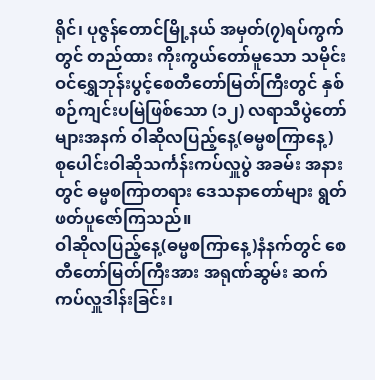ရိုင်၊ ပုဇွန်တောင်မြို့နယ် အမှတ်(၇)ရပ်ကွက်တွင် တည်ထား ကိုးကွယ်တော်မူသော သမိုင်းဝင်ရွှေဘုန်းပွင့်စေတီတော်မြတ်ကြီးတွင် နှစ်စဉ်ကျင်းပမြဲဖြစ်သော (၁၂) လရာသီပွဲတော်များအနက် ဝါဆိုလပြည့်နေ့(ဓမ္မစကြာနေ့) စုပေါင်းဝါဆိုသင်္ကန်းကပ်လှူပွဲ အခမ်း အနားတွင် ဓမ္မစကြာတရား ဒေသနာတော်များ ရွတ်ဖတ်ပူဇော်ကြသည်။
ဝါဆိုလပြည့်နေ့(ဓမ္မစကြာနေ့)နံနက်တွင် စေတီတော်မြတ်ကြီးအား အရုဏ်ဆွမ်း ဆက်ကပ်လှူဒါန်းခြင်း၊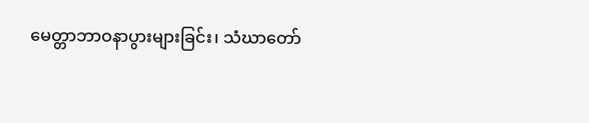မေတ္တာဘာဝနာပွားများခြင်း၊ သံဃာတော်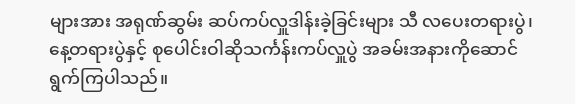များအား အရုဏ်ဆွမ်း ဆပ်ကပ်လှူဒါန်းခဲ့ခြင်းများ သီ လပေးတရားပွဲ၊ နေ့တရားပွဲနှင့် စုပေါင်းဝါဆိုသင်္ကန်းကပ်လှူပွဲ အခမ်းအနားကိုဆောင်ရွက်ကြပါသည်။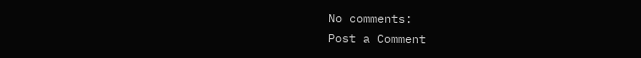No comments:
Post a Comment